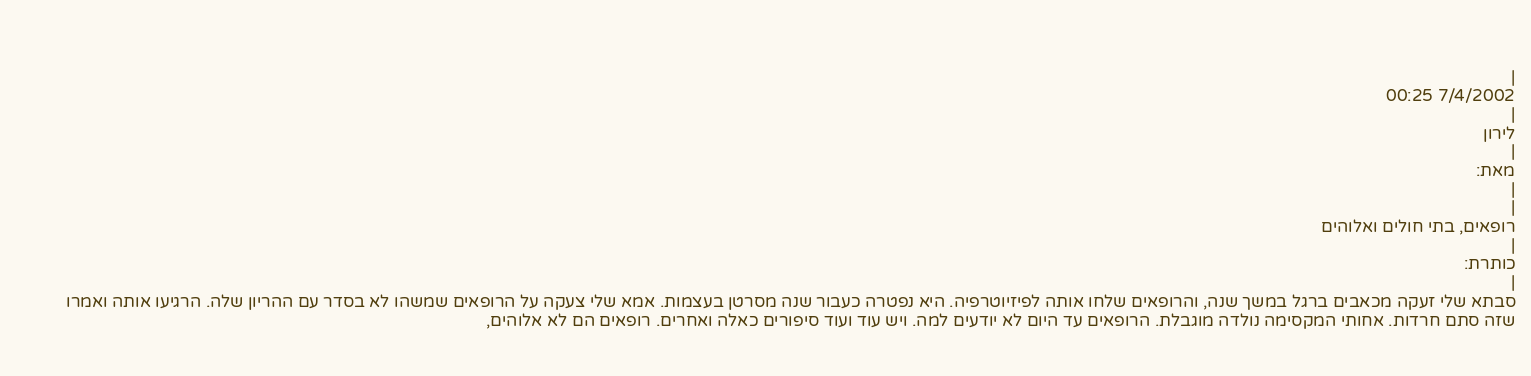|
7/4/2002 00:25
|
לירון
|
מאת:
|
|
רופאים, בתי חולים ואלוהים
|
כותרת:
|
סבתא שלי זעקה מכאבים ברגל במשך שנה, והרופאים שלחו אותה לפיזיוטרפיה. היא נפטרה כעבור שנה מסרטן בעצמות. אמא שלי צעקה על הרופאים שמשהו לא בסדר עם ההריון שלה. הרגיעו אותה ואמרו שזה סתם חרדות. אחותי המקסימה נולדה מוגבלת. הרופאים עד היום לא יודעים למה. ויש עוד ועוד סיפורים כאלה ואחרים. רופאים הם לא אלוהים,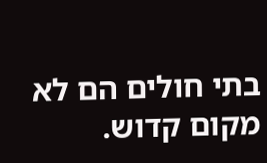בתי חולים הם לא מקום קדוש.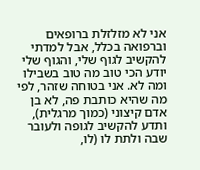אני לא מזלזלת ברופאים וברפואה בכלל, אבל למדתי להקשיב לגוף שלי, והגוף שלי יודע הכי טוב מה טוב בשבילו ומה לא. אני בטוחה שזהר, לפי מה שהיא כותבת פה, לא בן אדם קיצוני (כמוך מרגלית), ותדע להקשיב לגופה ולעובר שבה ולתת לו (לו,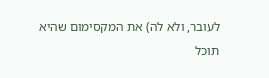לעובר, ולא לה) את המקסימום שהיא תוכל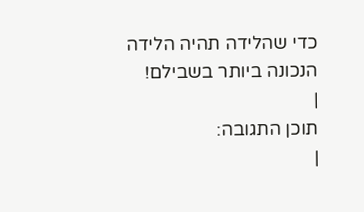כדי שהלידה תהיה הלידה הנכונה ביותר בשבילם!
|
תוכן התגובה:
|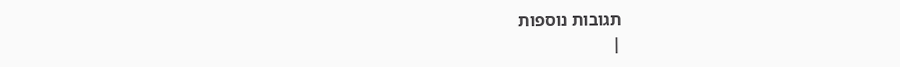תגובות נוספות
|